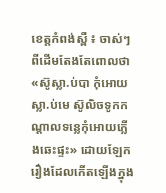ខេត្តកំពង់ស្ពឺ ៖ ចាស់ៗពីដើមតែងតែពោលថា «ស៊ូស្លា.ប់បា កុំអោយស្លា.ប់មេ ស៊ូលិចទូកកណ្តាលទន្លេកុំអោយភ្លើងឆេះផ្ទះ» ដោយឡែករឿងដែលកើតឡើងក្នុង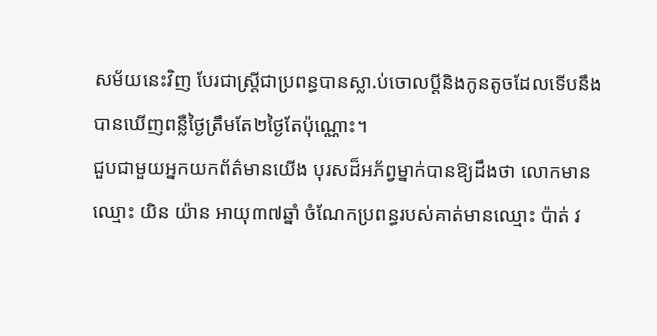សម័យនេះវិញ បែរជាស្ត្រីជាប្រពន្ធបានស្លា.ប់ចោលប្តីនិងកូនតូចដែលទើបនឹងបានឃើញពន្លឺថ្ងៃត្រឹមតែ២ថ្ងៃតែប៉ុណ្ណោះ។
ជួបជាមួយអ្នកយកព័ត៌មានយើង បុរសដ៏អភ័ព្វម្នាក់បានឱ្យដឹងថា លោកមានឈ្មោះ យិន យ៉ាន អាយុ៣៧ឆ្នាំ ចំណែកប្រពន្ធរបស់គាត់មានឈ្មោះ ប៉ាត់ វ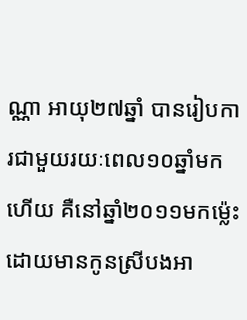ណ្ណា អាយុ២៧ឆ្នាំ បានរៀបការជាមួយរយៈពេល១០ឆ្នាំមកហើយ គឺនៅឆ្នាំ២០១១មកម្ល៉េះ ដោយមានកូនស្រីបងអា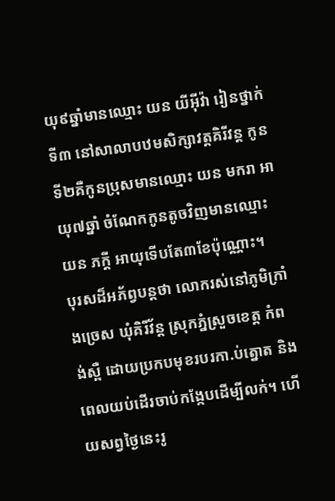យុ៩ឆ្នាំមានឈ្មោះ យន យីអ៊ីវ៉ា រៀនថ្នាក់ទី៣ នៅសាលាបឋមសិក្សាវត្តគិរីវន្ត កូនទី២គឺកូនប្រុសមានឈ្មោះ យន មករា អាយុ៧ឆ្នាំ ចំណែកកូនតូចវិញមានឈ្មោះ យន ភក្តី អាយុទើបតែ៣ខែប៉ុណ្ណោះ។
បុរសដ៏អភ័ព្វបន្តថា លោករស់នៅភូមិក្រាំងច្រេស ឃុំគិរីវ័ន្ត ស្រុកភ្នំស្រួចខេត្ត កំពង់ស្ពឺ ដោយប្រកបមុខរបរកា.ប់ត្នោត និងពេលយប់ដើរចាប់កង្កែបដើម្បីលក់។ ហើយសព្វថ្ងៃនេះរូ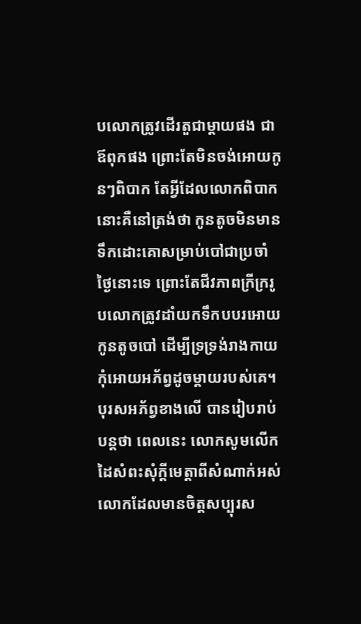បលោកត្រូវដើរតួជាម្តាយផង ជាឪពុកផង ព្រោះតែមិនចង់អោយកូនៗពិបាក តែអ្វីដែលលោកពិបាកនោះគឺនៅត្រង់ថា កូនតូចមិនមានទឹកដោះគោសម្រាប់បៅជាប្រចាំថ្ងៃនោះទេ ព្រោះតែជីវភាពក្រីក្ររូបលោកត្រូវដាំយកទឹកបបរអោយកូនតូចបៅ ដើម្បីទ្រទ្រង់រាងកាយកុំអោយអភ័ព្វដូចម្តាយរបស់គេ។
បុរសអភ័ព្វខាងលើ បានរៀបរាប់បន្តថា ពេលនេះ លោកសូមលើកដៃសំពះសុំក្តីមេត្តាពីសំណាក់អស់លោកដែលមានចិត្តសប្បុរស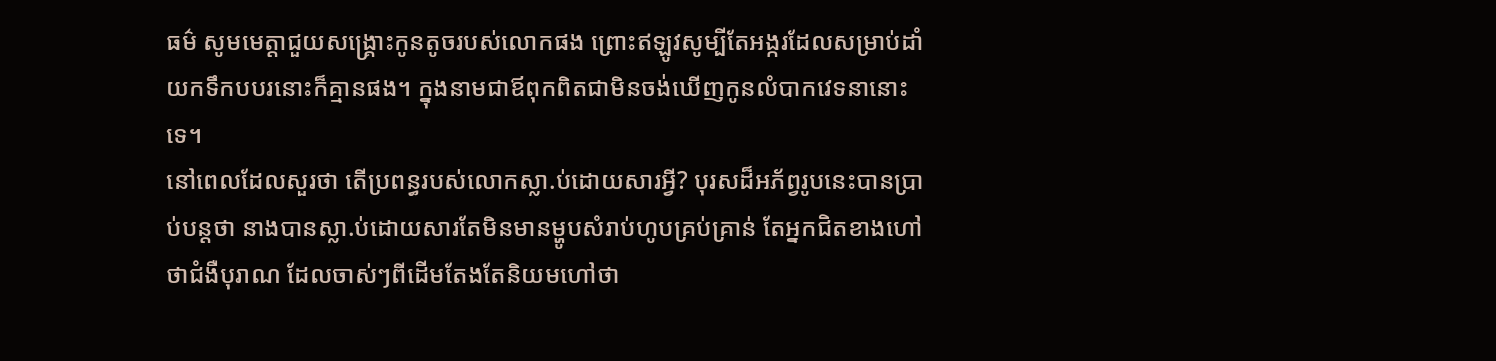ធម៌ សូមមេត្តាជួយសង្គ្រោះកូនតូចរបស់លោកផង ព្រោះឥឡូវសូម្បីតែអង្ករដែលសម្រាប់ដាំយកទឹកបបរនោះក៏គ្មានផង។ ក្នុងនាមជាឪពុកពិតជាមិនចង់ឃើញកូនលំបាកវេទនានោះទេ។
នៅពេលដែលសួរថា តើប្រពន្ធរបស់លោកស្លា.ប់ដោយសារអ្វី? បុរសដ៏អភ័ព្វរូបនេះបានប្រាប់បន្តថា នាងបានស្លា.ប់ដោយសារតែមិនមានម្ហូបសំរាប់ហូបគ្រប់គ្រាន់ តែអ្នកជិតខាងហៅថាជំងឺបុរាណ ដែលចាស់ៗពីដើមតែងតែនិយមហៅថា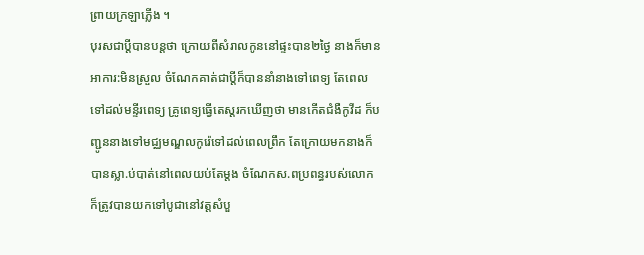ព្រាយក្រឡាភ្លើង ។
បុរសជាប្តីបានបន្តថា ក្រោយពីសំរាលកូននៅផ្ទះបាន២ថ្ងៃ នាងក៏មានអាការ:មិនស្រួល ចំណែកគាត់ជាប្តីក៏បាននាំនាងទៅពេទ្យ តែពេលទៅដល់មន្ទីរពេទ្យ គ្រូពេទ្យធ្វើតេស្តរកឃើញថា មានកើតជំងឺកូវីដ ក៏បញ្ជូននាងទៅមជ្ឈមណ្ឌលកូរ៉េទៅដល់ពេលព្រឹក តែក្រោយមកនាងក៏បានស្លា.ប់បាត់នៅពេលយប់តែម្តង ចំណែកស.ពប្រពន្ធរបស់លោកក៏ត្រូវបានយកទៅបូជានៅវត្តសំបួ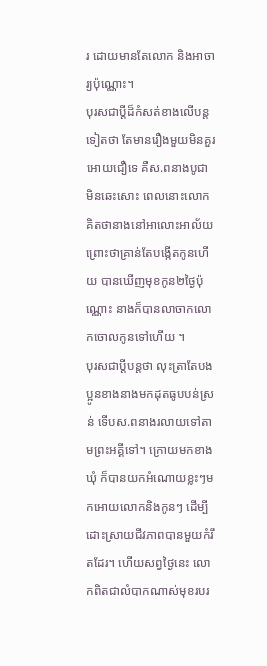រ ដោយមានតែលោក និងអាចារ្យប៉ុណ្ណោះ។
បុរសជាប្តីដ៏កំសត់ខាងលើបន្តទៀតថា តែមានរឿងមួយមិនគួរអោយជឿទេ គឺស.ពនាងបូជាមិនឆេះសោះ ពេលនោះលោកគិតថានាងនៅអាលោះអាល័យ ព្រោះថាគ្រាន់តែបង្កើតកូនហើយ បានឃើញមុខកូន២ថ្ងៃប៉ុណ្ណោះ នាងក៏បានលាចាកលោកចោលកូនទៅហើយ ។
បុរសជាប្តីបន្តថា លុះត្រាតែបងប្អូនខាងនាងមកដុតធូបបន់ស្រន់ ទើបស.ពនាងរលាយទៅតាមព្រះអគ្គីទៅ។ ក្រោយមកខាងឃុំ ក៏បានយកអំណោយខ្លះៗមកអោយលោកនិងកូនៗ ដើម្បីដោះស្រាយជីវភាពបានមួយកំរឹតដែរ។ ហើយសព្វថ្ងៃនេះ លោកពិតជាលំបាកណាស់មុខរបរ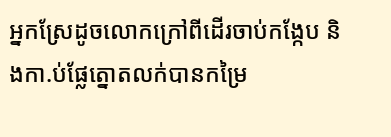អ្នកស្រែដូចលោកក្រៅពីដើរចាប់កង្កែប និងកា.ប់ផ្លែត្នោតលក់បានកម្រៃ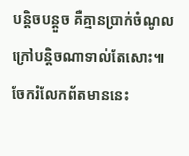បន្តិចបន្តួច គឺគ្មានប្រាក់ចំណូលក្រៅបន្តិចណាទាល់តែសោះ៕
ចែករំលែកព័តមាននេះ